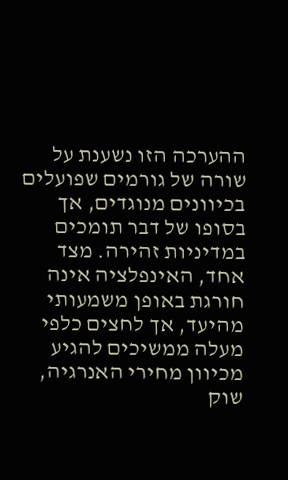ההערכה הזו נשענת על שורה של גורמים שפועלים בכיוונים מנוגדים, אך בסופו של דבר תומכים במדיניות זהירה. מצד אחד, האינפלציה אינה חורגת באופן משמעותי מהיעד, אך לחצים כלפי מעלה ממשיכים להגיע מכיוון מחירי האנרגיה, שוק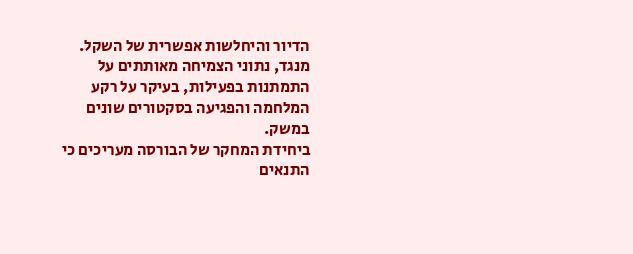הדיור והיחלשות אפשרית של השקל. מנגד, נתוני הצמיחה מאותתים על התמתנות בפעילות, בעיקר על רקע המלחמה והפגיעה בסקטורים שונים במשק.
ביחידת המחקר של הבורסה מעריכים כי התנאים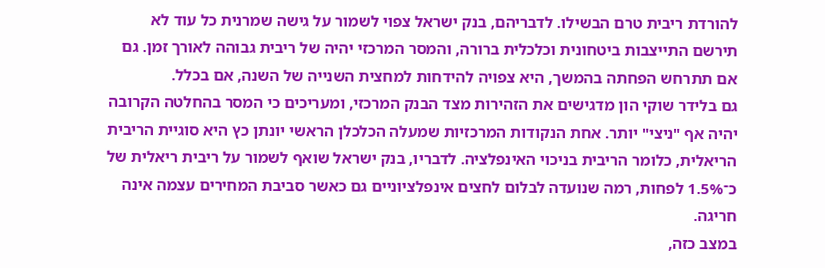להורדת ריבית טרם הבשילו. לדבריהם, בנק ישראל צפוי לשמור על גישה שמרנית כל עוד לא תירשם התייצבות ביטחונית וכלכלית ברורה, והמסר המרכזי יהיה של ריבית גבוהה לאורך זמן. גם אם תתרחש הפחתה בהמשך, היא צפויה להידחות למחצית השנייה של השנה, אם בכלל.
גם בלידר שוקי הון מדגישים את הזהירות מצד הבנק המרכזי, ומעריכים כי המסר בהחלטה הקרובה יהיה אף "ניצי" יותר. אחת הנקודות המרכזיות שמעלה הכלכלן הראשי יונתן כץ היא סוגיית הריבית הריאלית, כלומר הריבית בניכוי האינפלציה. לדבריו, בנק ישראל שואף לשמור על ריבית ריאלית של כ־1.5% לפחות, רמה שנועדה לבלום לחצים אינפלציוניים גם כאשר סביבת המחירים עצמה אינה חריגה.
במצב כזה,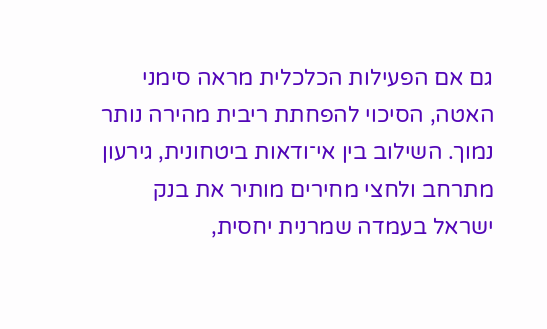גם אם הפעילות הכלכלית מראה סימני האטה, הסיכוי להפחתת ריבית מהירה נותר נמוך. השילוב בין אי־ודאות ביטחונית, גירעון מתרחב ולחצי מחירים מותיר את בנק ישראל בעמדה שמרנית יחסית,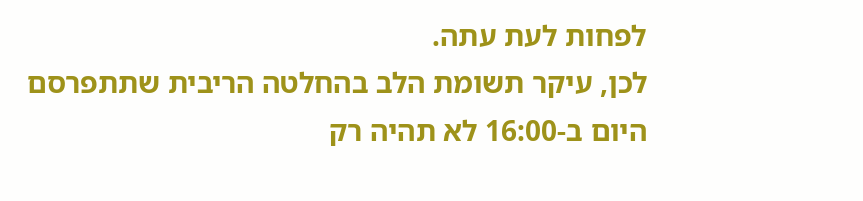לפחות לעת עתה.
לכן, עיקר תשומת הלב בהחלטה הריבית שתתפרסם היום ב-16:00 לא תהיה רק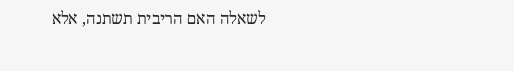לשאלה האם הריבית תשתנה, אלא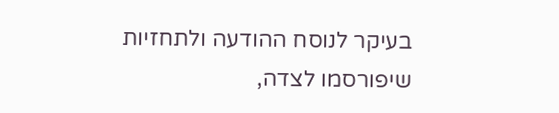בעיקר לנוסח ההודעה ולתחזיות שיפורסמו לצדה,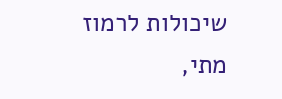שיכולות לרמוז מתי,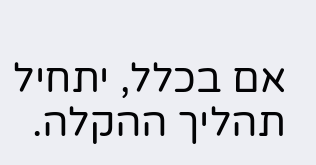אם בכלל, יתחיל תהליך ההקלה.